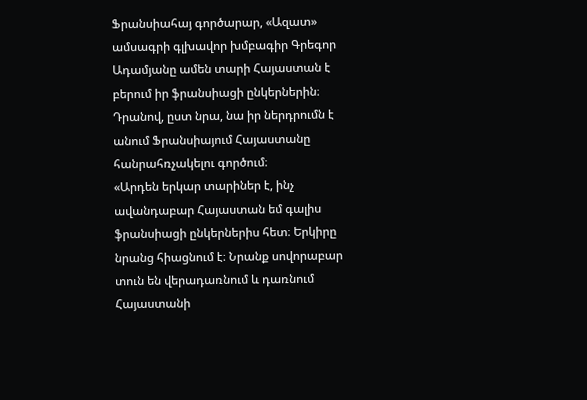Ֆրանսիահայ գործարար, «Ազատ» ամսագրի գլխավոր խմբագիր Գրեգոր Ադամյանը ամեն տարի Հայաստան է բերում իր ֆրանսիացի ընկերներին։ Դրանով, ըստ նրա, նա իր ներդրումն է անում Ֆրանսիայում Հայաստանը հանրահռչակելու գործում։
«Արդեն երկար տարիներ է, ինչ ավանդաբար Հայաստան եմ գալիս ֆրանսիացի ընկերներիս հետ։ Երկիրը նրանց հիացնում է։ Նրանք սովորաբար տուն են վերադառնում և դառնում Հայաստանի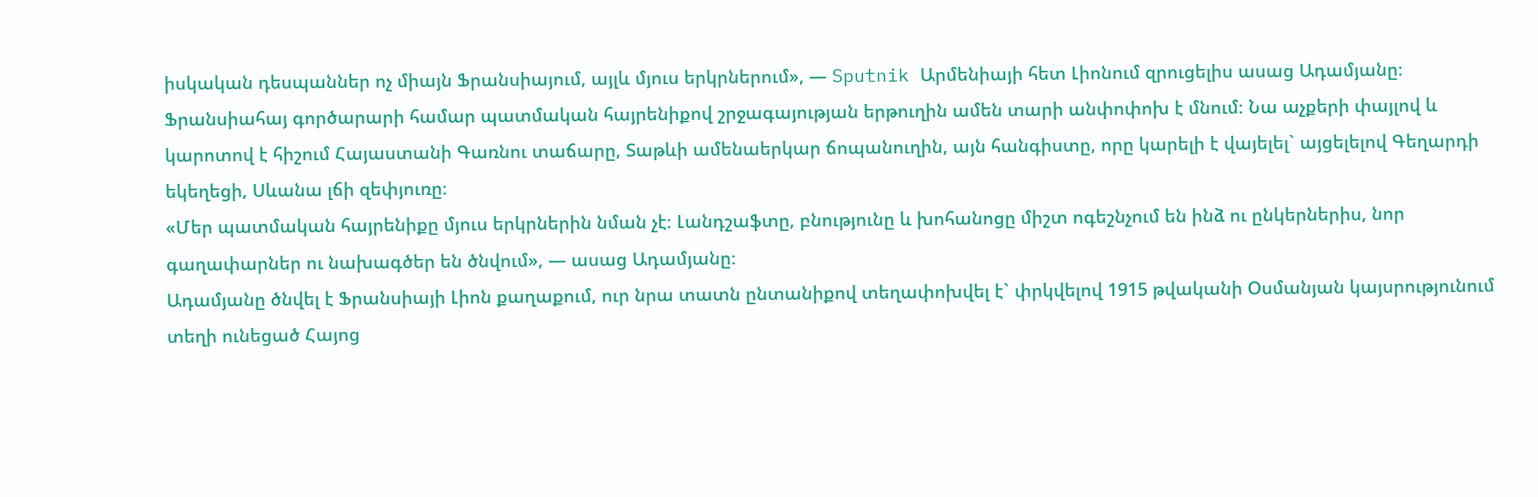իսկական դեսպաններ ոչ միայն Ֆրանսիայում, այլև մյուս երկրներում», — Sputnik Արմենիայի հետ Լիոնում զրուցելիս ասաց Ադամյանը։
Ֆրանսիահայ գործարարի համար պատմական հայրենիքով շրջագայության երթուղին ամեն տարի անփոփոխ է մնում։ Նա աչքերի փայլով և կարոտով է հիշում Հայաստանի Գառնու տաճարը, Տաթևի ամենաերկար ճոպանուղին, այն հանգիստը, որը կարելի է վայելել` այցելելով Գեղարդի եկեղեցի, Սևանա լճի զեփյուռը։
«Մեր պատմական հայրենիքը մյուս երկրներին նման չէ։ Լանդշաֆտը, բնությունը և խոհանոցը միշտ ոգեշնչում են ինձ ու ընկերներիս, նոր գաղափարներ ու նախագծեր են ծնվում», — ասաց Ադամյանը։
Ադամյանը ծնվել է Ֆրանսիայի Լիոն քաղաքում, ուր նրա տատն ընտանիքով տեղափոխվել է` փրկվելով 1915 թվականի Օսմանյան կայսրությունում տեղի ունեցած Հայոց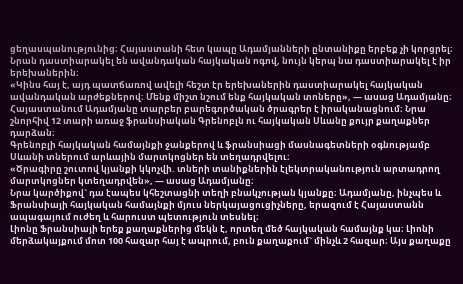ցեղասպանությունից։ Հայաստանի հետ կապը Ադամյանների ընտանիքը երբեք չի կորցրել։ Նրան դաստիարակել են ավանդական հայկական ոգով, նույն կերպ նա դաստիարակել է իր երեխաներին։
«Կինս հայ է, այդ պատճառով ավելի հեշտ էր երեխաներին դաստիարակել հայկական ավանդական արժեքներով։ Մենք միշտ նշում ենք հայկական տոները», — ասաց Ադամյանը։
Հայաստանում Ադամյանը տարբեր բարեգործական ծրագրեր է իրականացնում։ Նրա շնորհիվ 12 տարի առաջ ֆրանսիական Գրենոբլն ու հայկական Սևանը քույր քաղաքներ դարձան։
Գրենոբլի հայկական համայնքի ջանքերով և ֆրանսիացի մասնագետների օգնությամբ Սևանի տներում արևային մարտկոցներ են տեղադրվելու։
«Ծրագիրը շուտով կյանքի կկոչվի. տների տանիքներին էլեկտրականություն արտադրող մարտկոցներ կտեղադրվեն», — ասաց Ադամյանը։
Նրա կարծիքով` դա էապես կհեշտացնի տեղի բնակչության կյանքը։ Ադամյանը, ինչպես և Ֆրանսիայի հայկական համայնքի մյուս ներկայացուցիչները, երազում է Հայաստանն ապագայում ուժեղ և հարուստ պետություն տեսնել։
Լիոնը Ֆրանսիայի երեք քաղաքներից մեկն է, որտեղ մեծ հայկական համայնք կա։ Լիոնի մերձակայքում մոտ 100 հազար հայ է ապրում, բուն քաղաքում` մինչև 2 հազար։ Այս քաղաքը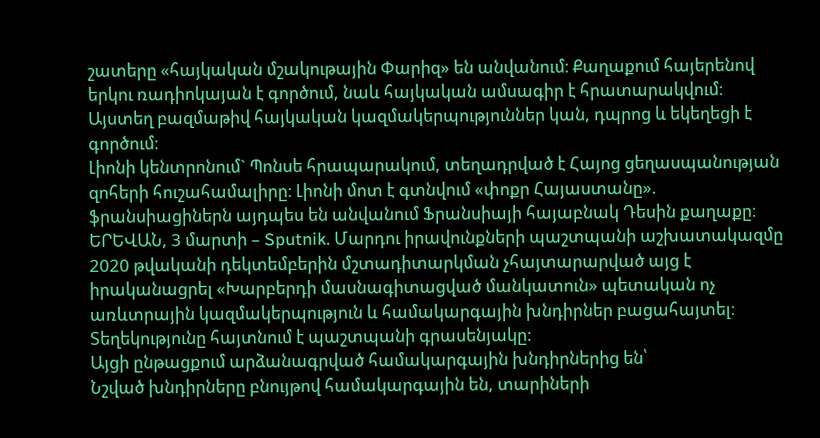շատերը «հայկական մշակութային Փարիզ» են անվանում։ Քաղաքում հայերենով երկու ռադիոկայան է գործում, նաև հայկական ամսագիր է հրատարակվում։
Այստեղ բազմաթիվ հայկական կազմակերպություններ կան, դպրոց և եկեղեցի է գործում։
Լիոնի կենտրոնում` Պոնսե հրապարակում, տեղադրված է Հայոց ցեղասպանության զոհերի հուշահամալիրը։ Լիոնի մոտ է գտնվում «փոքր Հայաստանը». ֆրանսիացիներն այդպես են անվանում Ֆրանսիայի հայաբնակ Դեսին քաղաքը։
ԵՐԵՎԱՆ, 3 մարտի – Sputnik. Մարդու իրավունքների պաշտպանի աշխատակազմը 2020 թվականի դեկտեմբերին մշտադիտարկման չհայտարարված այց է իրականացրել «Խարբերդի մասնագիտացված մանկատուն» պետական ոչ առևտրային կազմակերպություն և համակարգային խնդիրներ բացահայտել։ Տեղեկությունը հայտնում է պաշտպանի գրասենյակը:
Այցի ընթացքում արձանագրված համակարգային խնդիրներից են՝
Նշված խնդիրները բնույթով համակարգային են, տարիների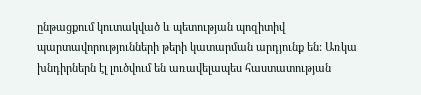ընթացքում կուտակված և պետության պոզիտիվ պարտավորությունների թերի կատարման արդյունք են: Առկա խնդիրներն էլ լուծվում են առավելապես հաստատության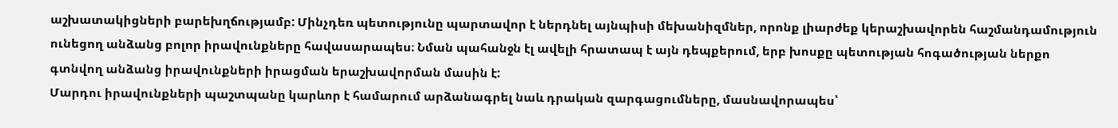աշխատակիցների բարեխղճությամբ: Մինչդեռ պետությունը պարտավոր է ներդնել այնպիսի մեխանիզմներ, որոնք լիարժեք կերաշխավորեն հաշմանդամություն ունեցող անձանց բոլոր իրավունքները հավասարապես։ Նման պահանջն էլ ավելի հրատապ է այն դեպքերում, երբ խոսքը պետության հոգածության ներքո գտնվող անձանց իրավունքների իրացման երաշխավորման մասին է:
Մարդու իրավունքների պաշտպանը կարևոր է համարում արձանագրել նաև դրական զարգացումները, մասնավորապես՝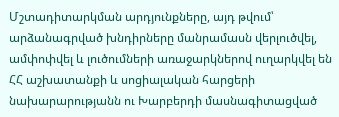Մշտադիտարկման արդյունքները, այդ թվում՝ արձանագրված խնդիրները մանրամասն վերլուծվել, ամփոփվել և լուծումների առաջարկներով ուղարկվել են ՀՀ աշխատանքի և սոցիալական հարցերի նախարարությանն ու Խարբերդի մասնագիտացված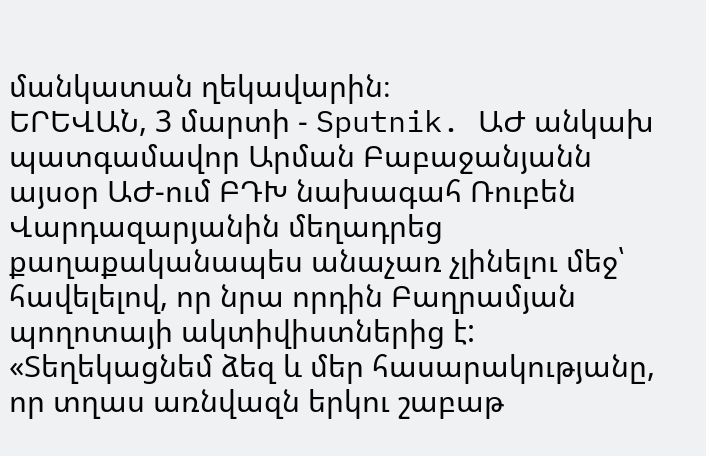մանկատան ղեկավարին։
ԵՐԵՎԱՆ, 3 մարտի - Sputnik. ԱԺ անկախ պատգամավոր Արման Բաբաջանյանն այսօր ԱԺ-ում ԲԴԽ նախագահ Ռուբեն Վարդազարյանին մեղադրեց քաղաքականապես անաչառ չլինելու մեջ՝ հավելելով, որ նրա որդին Բաղրամյան պողոտայի ակտիվիստներից է:
«Տեղեկացնեմ ձեզ և մեր հասարակությանը, որ տղաս առնվազն երկու շաբաթ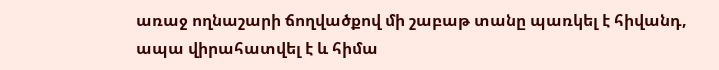առաջ ողնաշարի ճողվածքով մի շաբաթ տանը պառկել է հիվանդ, ապա վիրահատվել է և հիմա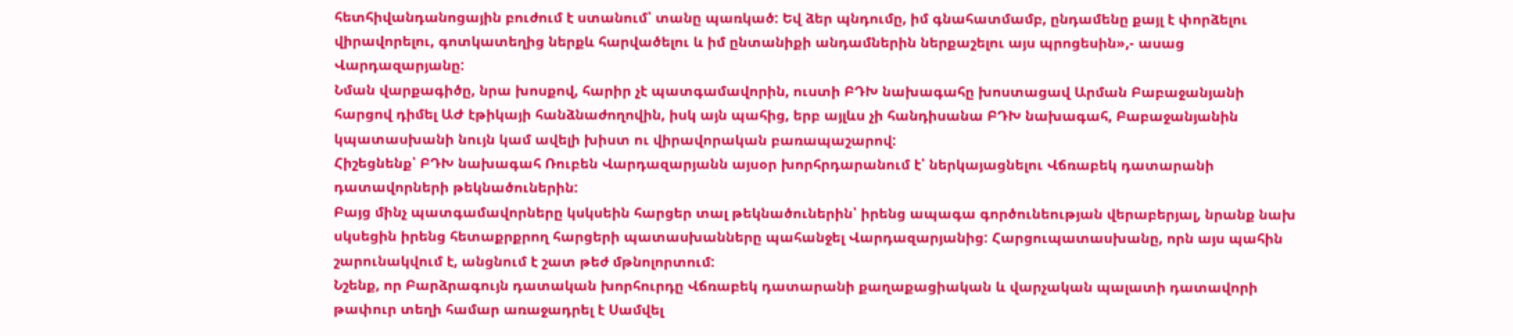հետհիվանդանոցային բուժում է ստանում՝ տանը պառկած: Եվ ձեր պնդումը, իմ գնահատմամբ, ընդամենը քայլ է փորձելու վիրավորելու, գոտկատեղից ներքև հարվածելու և իմ ընտանիքի անդամներին ներքաշելու այս պրոցեսին»,- ասաց Վարդազարյանը:
Նման վարքագիծը, նրա խոսքով, հարիր չէ պատգամավորին, ուստի ԲԴԽ նախագահը խոստացավ Արման Բաբաջանյանի հարցով դիմել ԱԺ էթիկայի հանձնաժողովին, իսկ այն պահից, երբ այլևս չի հանդիսանա ԲԴԽ նախագահ, Բաբաջանյանին կպատասխանի նույն կամ ավելի խիստ ու վիրավորական բառապաշարով:
Հիշեցնենք՝ ԲԴԽ նախագահ Ռուբեն Վարդազարյանն այսօր խորհրդարանում է՝ ներկայացնելու Վճռաբեկ դատարանի դատավորների թեկնածուներին:
Բայց մինչ պատգամավորները կսկսեին հարցեր տալ թեկնածուներին՝ իրենց ապագա գործունեության վերաբերյալ, նրանք նախ սկսեցին իրենց հետաքրքրող հարցերի պատասխանները պահանջել Վարդազարյանից: Հարցուպատասխանը, որն այս պահին շարունակվում է, անցնում է շատ թեժ մթնոլորտում:
Նշենք, որ Բարձրագույն դատական խորհուրդը Վճռաբեկ դատարանի քաղաքացիական և վարչական պալատի դատավորի թափուր տեղի համար առաջադրել է Սամվել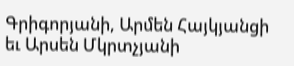Գրիգորյանի, Արմեն Հայկյանցի եւ Արսեն Մկրտչյանի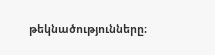թեկնածությունները։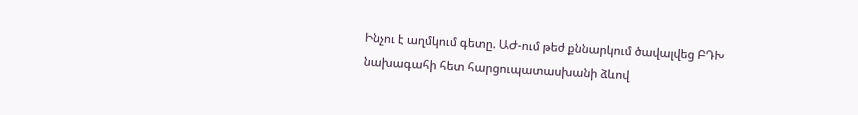Ինչու է աղմկում գետը. ԱԺ-ում թեժ քննարկում ծավալվեց ԲԴԽ նախագահի հետ հարցուպատասխանի ձևով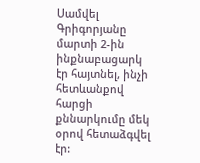Սամվել Գրիգորյանը մարտի 2-ին ինքնաբացարկ էր հայտնել, ինչի հետևանքով հարցի քննարկումը մեկ օրով հետաձգվել էր: